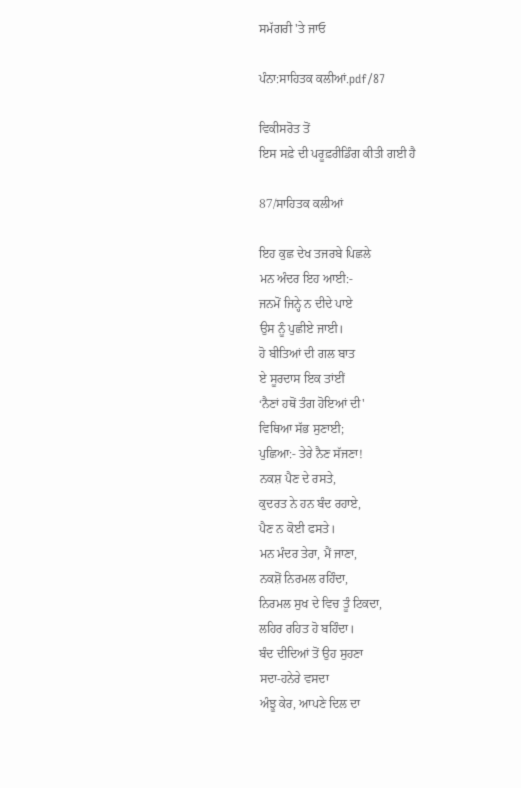ਸਮੱਗਰੀ 'ਤੇ ਜਾਓ

ਪੰਨਾ:ਸਾਹਿਤਕ ਕਲੀਆਂ.pdf/87

ਵਿਕੀਸਰੋਤ ਤੋਂ
ਇਸ ਸਫ਼ੇ ਦੀ ਪਰੂਫ਼ਰੀਡਿੰਗ ਕੀਤੀ ਗਈ ਹੈ

87/ਸਾਹਿਤਕ ਕਲੀਆਂ

ਇਹ ਕੁਛ ਦੇਖ ਤਜਰਬੇ ਪਿਛਲੇ
ਮਨ ਅੰਦਰ ਇਹ ਆਈ:-
ਜਨਮੋਂ ਜਿਨ੍ਹੇ ਨ ਦੀਦੇ ਪਾਏ
ਉਸ ਨੂੰ ਪੁਛੀਏ ਜਾਈ।
ਹੋ ਬੀਤਿਆਂ ਦੀ ਗਲ ਬਾਤ
ਏ ਸੂਰਦਾਸ ਇਕ ਤਾਂਈਂ
‘ਨੈਣਾਂ ਹਥੋਂ ਤੰਗ ਹੋਇਆਂ ਦੀ'
ਵਿਥਿਆ ਸੱਭ ਸੁਣਾਈ;
ਪੁਛਿਆ:- ਤੇਰੇ ਨੈਣ ਸੱਜਣਾ!
ਨਕਸ਼ ਪੈਣ ਦੇ ਰਸਤੇ,
ਕੁਦਰਤ ਨੇ ਹਨ ਬੰਦ ਰਹਾਏ,
ਪੈਣ ਨ ਕੋਈ ਫਸਤੇ।
ਮਨ ਮੰਦਰ ਤੇਰਾ, ਮੈਂ ਜਾਣਾ,
ਨਕਸ਼ੋਂ ਨਿਰਮਲ ਰਹਿੰਦਾ,
ਨਿਰਮਲ ਸੁਖ ਦੇ ਵਿਚ ਤੂੰ ਟਿਕਦਾ,
ਲਹਿਰ ਰਹਿਤ ਹੋ ਬਹਿੰਦਾ।
ਬੰਦ ਦੀਦਿਆਂ ਤੋਂ ਉਹ ਸੁਹਣਾ
ਸਦਾ-ਹਨੇਰੇ ਵਸਦਾ
ਅੰਝੂ ਕੇਰ, ਆਪਣੇ ਦਿਲ ਦਾ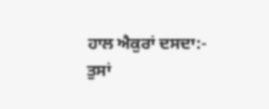ਹਾਲ ਐਕੁਰਾਂ ਦਸਦਾ:-
ਤੁਸਾਂ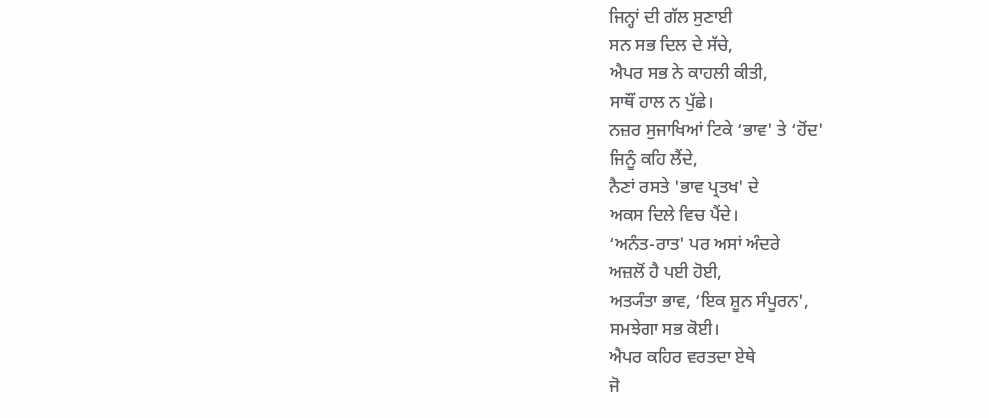ਜਿਨ੍ਹਾਂ ਦੀ ਗੱਲ ਸੁਣਾਈ
ਸਨ ਸਭ ਦਿਲ ਦੇ ਸੱਚੇ,
ਐਪਰ ਸਭ ਨੇ ਕਾਹਲੀ ਕੀਤੀ,
ਸਾਥੌਂ ਹਾਲ ਨ ਪੁੱਛੇ।
ਨਜ਼ਰ ਸੁਜਾਖਿਆਂ ਟਿਕੇ ‘ਭਾਵ' ਤੇ ‘ਹੋਂਦ'
ਜਿਨੂੰ ਕਹਿ ਲੈਂਦੇ,
ਨੈਣਾਂ ਰਸਤੇ 'ਭਾਵ ਪ੍ਰਤਖ' ਦੇ
ਅਕਸ ਦਿਲੇ ਵਿਚ ਪੈਂਦੇ।
‘ਅਨੰਤ-ਰਾਤ' ਪਰ ਅਸਾਂ ਅੰਦਰੇ
ਅਜ਼ਲੋਂ ਹੈ ਪਈ ਹੋਈ,
ਅਤ੍ਯੰਤਾ ਭਾਵ, ‘ਇਕ ਸ਼ੂਨ ਸੰਪੂਰਨ',
ਸਮਝੇਗਾ ਸਭ ਕੋਈ।
ਐਪਰ ਕਹਿਰ ਵਰਤਦਾ ਏਥੇ
ਜੋ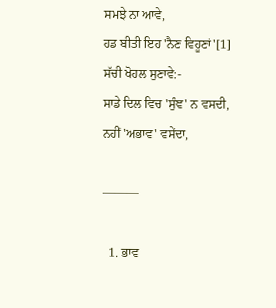ਸਮਝੇ ਨਾ ਆਵੇ,
ਹਡ ਬੀਤੀ ਇਹ 'ਨੈਣ ਵਿਹੂਣਾਂ'[1]
ਸੱਚੀ ਖੋਹਲ ਸੁਣਾਵੇ:-
ਸਾਡੇ ਦਿਲ ਵਿਚ 'ਸੁੰਞ' ਨ ਵਸਦੀ,
ਨਹੀਂ 'ਅਭਾਵ' ਵਸੇਂਦਾ,

———

  1. ਭਾਵ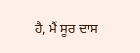ਹੈ, ਮੈਂ ਸੂਰ ਦਾਸ